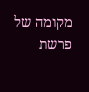מקומה של פרשת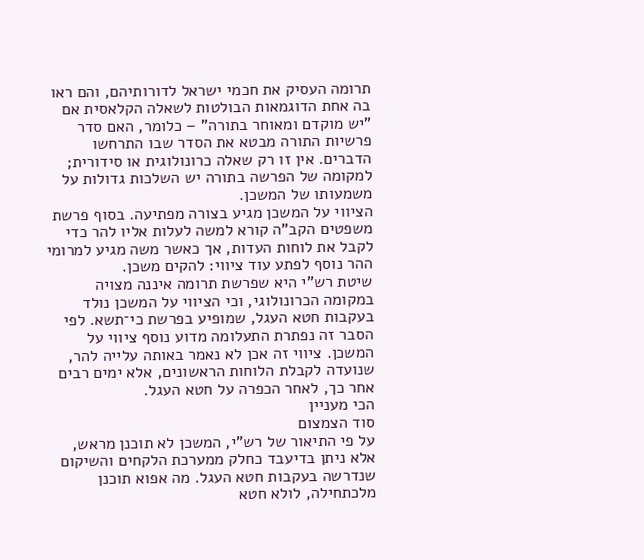תרומה העסיק את חכמי ישראל לדורותיהם, והם ראו בה אחת הדוגמאות הבולטות לשאלה הקלאסית אם "יש מוקדם ומאוחר בתורה" – כלומר, האם סדר פרשיות התורה מבטא את הסדר שבו התרחשו הדברים. אין זו רק שאלה כרונולוגית או סידורית; למקומה של הפרשה בתורה יש השלכות גדולות על משמעותו של המשכן.
הציווי על המשכן מגיע בצורה מפתיעה. בסוף פרשת משפטים הקב"ה קורא למשה לעלות אליו להר כדי לקבל את לוחות העדות, אך כאשר משה מגיע למרומי ההר נוסף לפתע עוד ציווי: להקים משכן.
שיטת רש"י היא שפרשת תרומה איננה מצויה במקומה הכרונולוגי, וכי הציווי על המשכן נולד בעקבות חטא העגל, שמופיע בפרשת כי־תשא. לפי הסבר זה נפתרת התעלומה מדוע נוסף ציווי על המשכן. ציווי זה אכן לא נאמר באותה עלייה להר, שנועדה לקבלת הלוחות הראשונים, אלא ימים רבים אחר כך, לאחר הכפרה על חטא העגל.
הכי מעניין
סוד הצמצום
על פי התיאור של רש"י, המשכן לא תוכנן מראש, אלא ניתן בדיעבד כחלק ממערכת הלקחים והשיקום שנדרשה בעקבות חטא העגל. מה אפוא תוכנן מלכתחילה, לולא חטא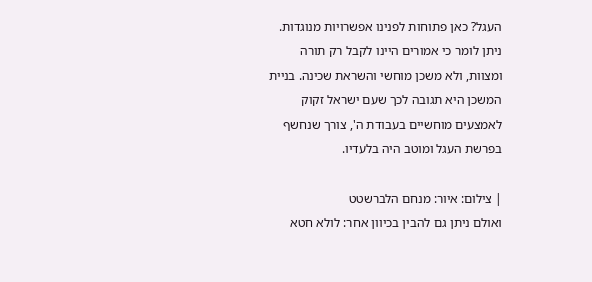העגל? כאן פתוחות לפנינו אפשרויות מנוגדות. ניתן לומר כי אמורים היינו לקבל רק תורה ומצוות, ולא משכן מוחשי והשראת שכינה. בניית המשכן היא תגובה לכך שעם ישראל זקוק לאמצעים מוחשיים בעבודת ה', צורך שנחשף בפרשת העגל ומוטב היה בלעדיו.

| צילום: איור: מנחם הלברשטט
ואולם ניתן גם להבין בכיוון אחר: לולא חטא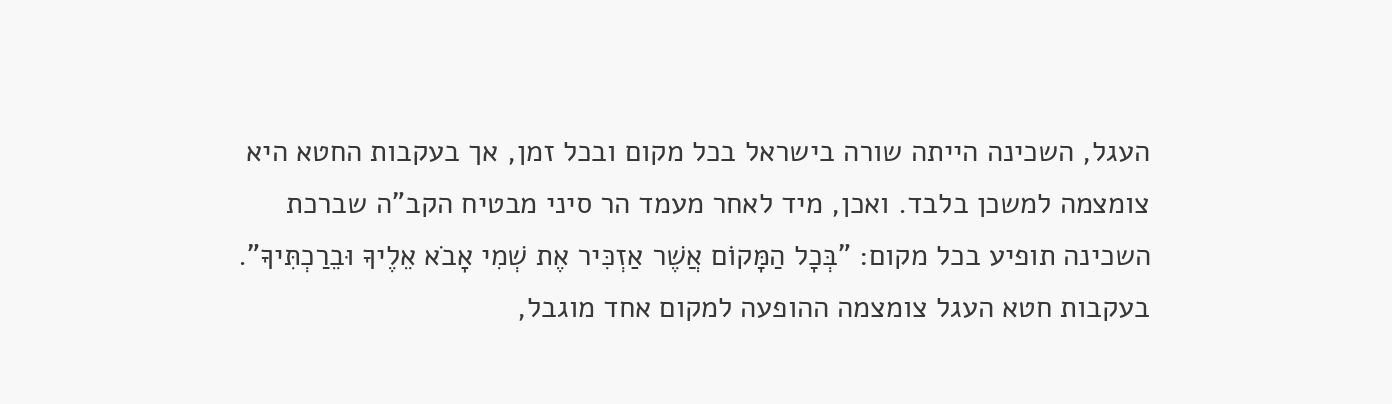העגל, השכינה הייתה שורה בישראל בכל מקום ובכל זמן, אך בעקבות החטא היא צומצמה למשכן בלבד. ואכן, מיד לאחר מעמד הר סיני מבטיח הקב"ה שברכת השכינה תופיע בכל מקום: "בְּכָל הַמָּקוֹם אֲשֶׁר אַזְכִּיר אֶת שְׁמִי אָבֹא אֵלֶיךָ וּבֵרַכְתִּיךָ". בעקבות חטא העגל צומצמה ההופעה למקום אחד מוגבל,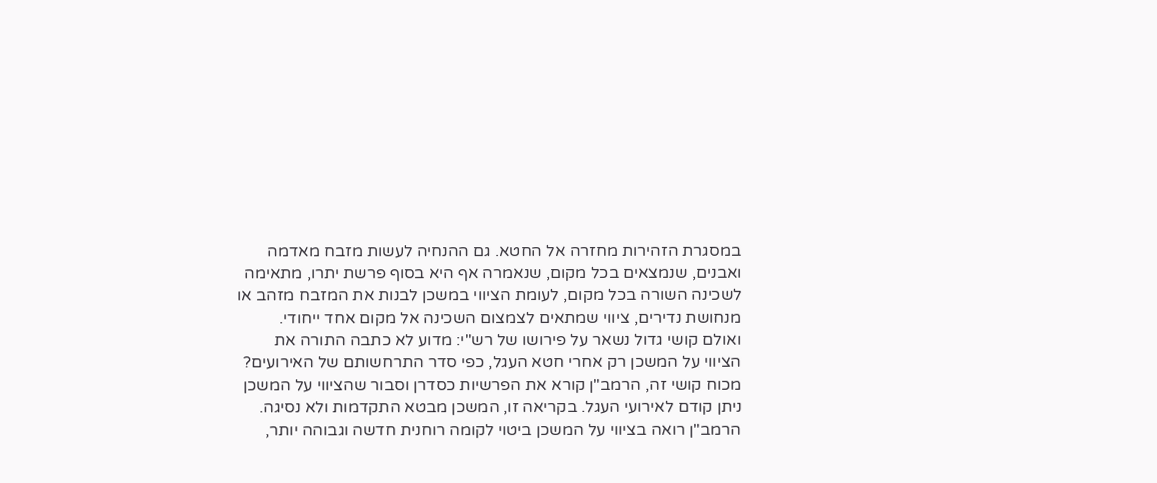במסגרת הזהירות מחזרה אל החטא. גם ההנחיה לעשות מזבח מאדמה ואבנים, שנמצאים בכל מקום, שנאמרה אף היא בסוף פרשת יתרו, מתאימה לשכינה השורה בכל מקום, לעומת הציווי במשכן לבנות את המזבח מזהב או מנחושת נדירים, ציווי שמתאים לצמצום השכינה אל מקום אחד ייחודי.
ואולם קושי גדול נשאר על פירושו של רש"י: מדוע לא כתבה התורה את הציווי על המשכן רק אחרי חטא העגל, כפי סדר התרחשותם של האירועים?
מכוח קושי זה, הרמב"ן קורא את הפרשיות כסדרן וסבור שהציווי על המשכן ניתן קודם לאירועי העגל. בקריאה זו, המשכן מבטא התקדמות ולא נסיגה. הרמב"ן רואה בציווי על המשכן ביטוי לקומה רוחנית חדשה וגבוהה יותר,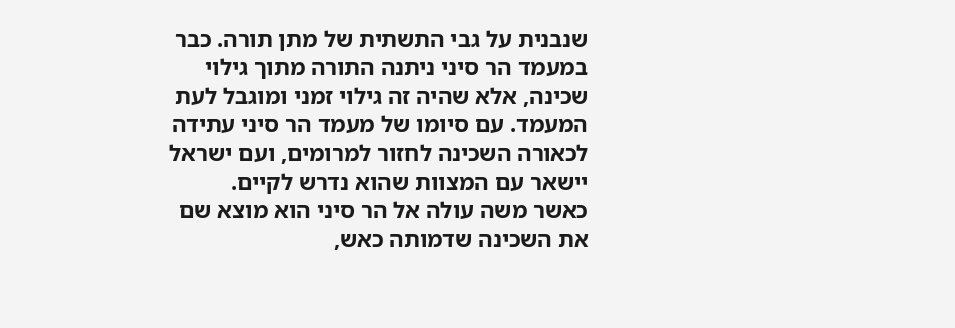שנבנית על גבי התשתית של מתן תורה. כבר במעמד הר סיני ניתנה התורה מתוך גילוי שכינה, אלא שהיה זה גילוי זמני ומוגבל לעת המעמד. עם סיומו של מעמד הר סיני עתידה לכאורה השכינה לחזור למרומים, ועם ישראל יישאר עם המצוות שהוא נדרש לקיים.
כאשר משה עולה אל הר סיני הוא מוצא שם את השכינה שדמותה כאש,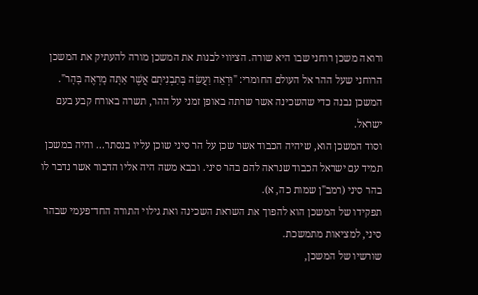ורואה משכן רוחני שבו היא שורה. הציווי לבנות את המשכן מורה להעתיק את המשכן הרוחני שעל ההר אל העולם החומרי: "וּרְאֵה וַעֲשֵׂה בְּתַבְנִיתָם אֲשֶׁר אַתָּה מָרְאֶה בָּהָר". המשכן נבנה כדי שהשכינה אשר שרתה באופן זמני על ההר, תשרה באורח קבע בעם ישראל.
וסוד המשכן הוא, שיהיה הכבוד אשר שכן על הר סיני שוכן עליו בנסתר... והיה במשכן תמיד עם ישראל הכבוד שנראה להם בהר סיני. ובבא משה היה אליו הדבור אשר נדבר לו בהר סיני (רמב"ן שמות כה, א).
תפקידו של המשכן הוא להפוך את השראת השכינה ואת גילוי התורה החד־פעמי שבהר סיני, למציאות מתמשכת.
שורשיו של המשכן,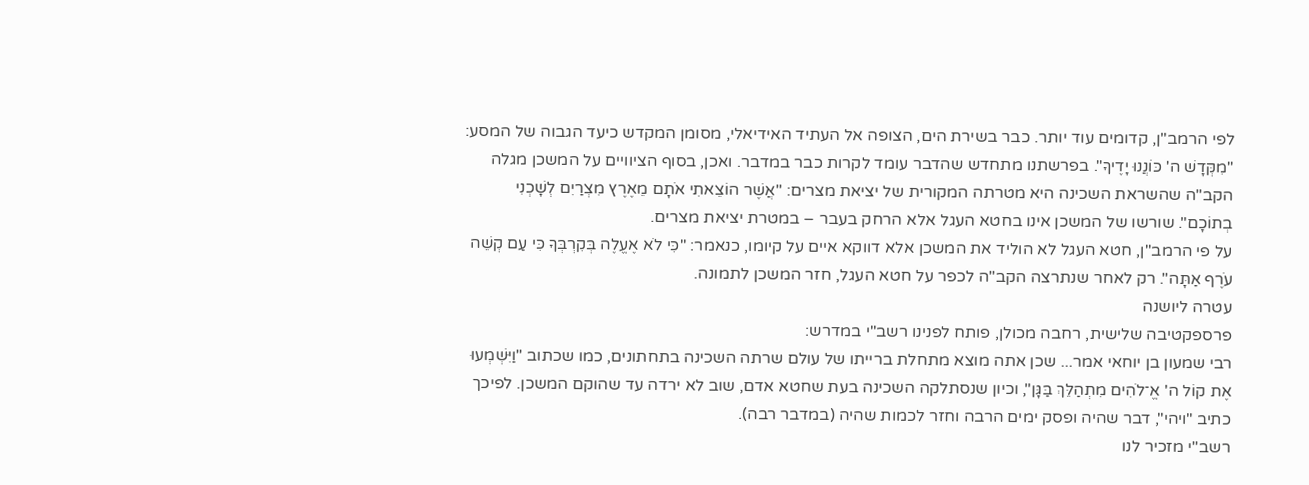לפי הרמב"ן, קדומים עוד יותר. כבר בשירת הים, הצופה אל העתיד האידיאלי, מסומן המקדש כיעד הגבוה של המסע: "מִקְּדָשׁ ה' כּוֹנֲנוּ יָדֶיךָ". בפרשתנו מתחדש שהדבר עומד לקרות כבר במדבר. ואכן, בסוף הציוויים על המשכן מגלה הקב"ה שהשראת השכינה היא מטרתה המקורית של יציאת מצרים: "אֲשֶׁר הוֹצֵאתִי אֹתָם מֵאֶרֶץ מִצְרַיִם לְשָׁכְנִי בְתוֹכָם". שורשו של המשכן אינו בחטא העגל אלא הרחק בעבר – במטרת יציאת מצרים.
על פי הרמב"ן, חטא העגל לא הוליד את המשכן אלא דווקא איים על קיומו, כנאמר: "כִּי לֹא אֶעֱלֶה בְּקִרְבְּךָ כִּי עַם קְשֵׁה עֹרֶף אַתָּה". רק לאחר שנתרצה הקב"ה לכפר על חטא העגל, חזר המשכן לתמונה.
עטרה ליושנה
פרספקטיבה שלישית, רחבה מכולן, פותח לפנינו רשב"י במדרש:
רבי שמעון בן יוחאי אמר... שכן אתה מוצא מתחלת ברייתו של עולם שרתה השכינה בתחתונים, כמו שכתוב "וַיִּשְׁמְעוּ אֶת קוֹל ה' אֱ־לֹהִים מִתְהַלֵּךְ בַּגָּן", וכיון שנסתלקה השכינה בעת שחטא אדם, שוב לא ירדה עד שהוקם המשכן. לפיכך כתיב "ויהי", דבר שהיה ופסק ימים הרבה וחזר לכמות שהיה (במדבר רבה).
רשב"י מזכיר לנו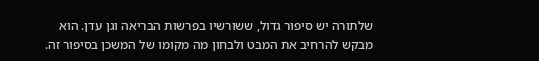שלתורה יש סיפור גדול, ששורשיו בפרשות הבריאה וגן עדן. הוא מבקש להרחיב את המבט ולבחון מה מקומו של המשכן בסיפור זה.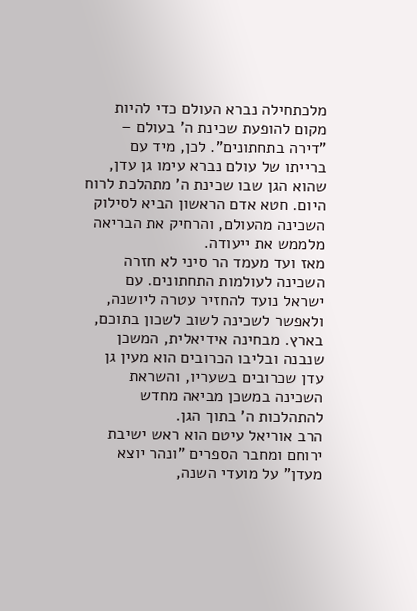מלכתחילה נברא העולם כדי להיות מקום להופעת שכינת ה' בעולם – "דירה בתחתונים". לכן, מיד עם ברייתו של עולם נברא עימו גן עדן, שהוא הגן שבו שכינת ה' מתהלכת לרוח היום. חטא אדם הראשון הביא לסילוק השכינה מהעולם, והרחיק את הבריאה מלממש את ייעודה.
מאז ועד מעמד הר סיני לא חזרה השכינה לעולמות התחתונים. עם ישראל נועד להחזיר עטרה ליושנה, ולאפשר לשכינה לשוב לשכון בתוכם, בארץ. מבחינה אידיאלית, המשכן שנבנה ובליבו הכרובים הוא מעין גן עדן שכרובים בשעריו, והשראת השכינה במשכן מביאה מחדש להתהלכות ה' בתוך הגן.
הרב אוריאל עיטם הוא ראש ישיבת ירוחם ומחבר הספרים "ונהר יוצא מעדן" על מועדי השנה,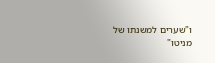ו"שערים למשנתו של מניטו"